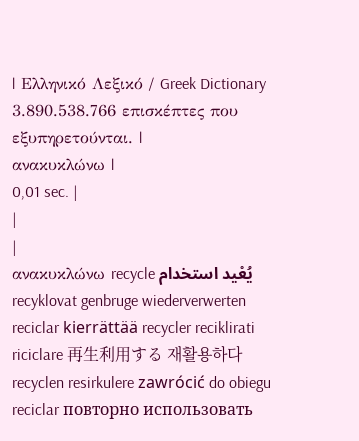| Ελληνικό Λεξικό / Greek Dictionary 3.890.538.766 επισκέπτες που εξυπηρετούνται. |
ανακυκλώνω |
0,01 sec. |
|
|
ανακυκλώνω recycle يُعْيد استخدام recyklovat genbruge wiederverwerten reciclar kierrättää recycler reciklirati riciclare 再生利用する 재활용하다 recyclen resirkulere zawrócić do obiegu reciclar повторно использовать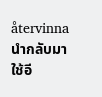återvinna นำกลับมาใช้อี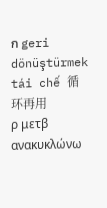ก geri dönüştürmek tái chế 循环再用
ρ μετβ ανακυκλώνω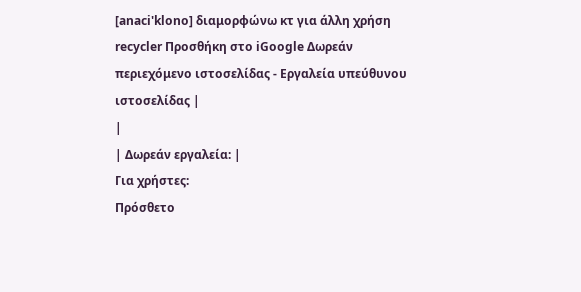[anaci'klono] διαμορφώνω κτ για άλλη χρήση recycler Προσθήκη στο iGoogle Δωρεάν περιεχόμενο ιστοσελίδας - Εργαλεία υπεύθυνου ιστοσελίδας |
|
| Δωρεάν εργαλεία: |
Για χρήστες:
Πρόσθετο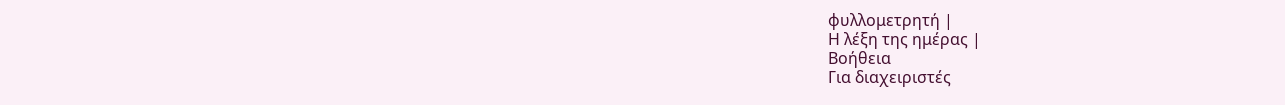φυλλομετρητή |
Η λέξη της ημέρας |
Βοήθεια
Για διαχειριστές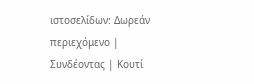ιστοσελίδων: Δωρεάν περιεχόμενο | Συνδέοντας | Κουτί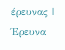έρευνας | Έρευνα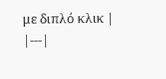με διπλό κλικ |
|---|